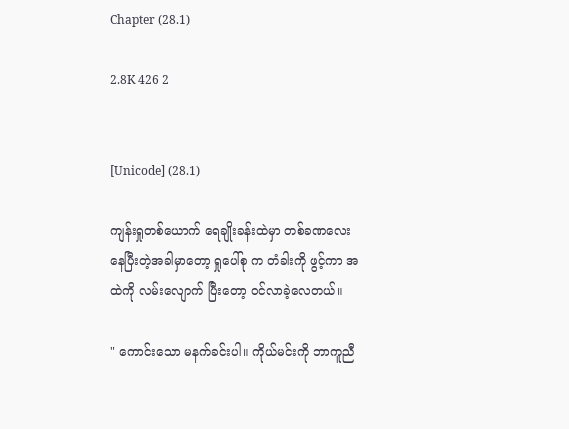Chapter (28.1)

2.8K 426 2


[Unicode] (28.1)

ကျန်းရှုတစ်ယောက် ရေချိုးခန်းထဲမှာ တစ်ခဏလေး နေပြီးတဲ့အခါမှာတော့ ရှုပေါ်စု က တံခါးကို ဖွင့်ကာ အထဲကို လမ်းလျောက် ပြီးတော့ ဝင်လာခဲ့လေတယ်။

" ကောင်းသော မနက်ခင်းပါ။ ကိုယ်မင်းကို ဘာကူညီ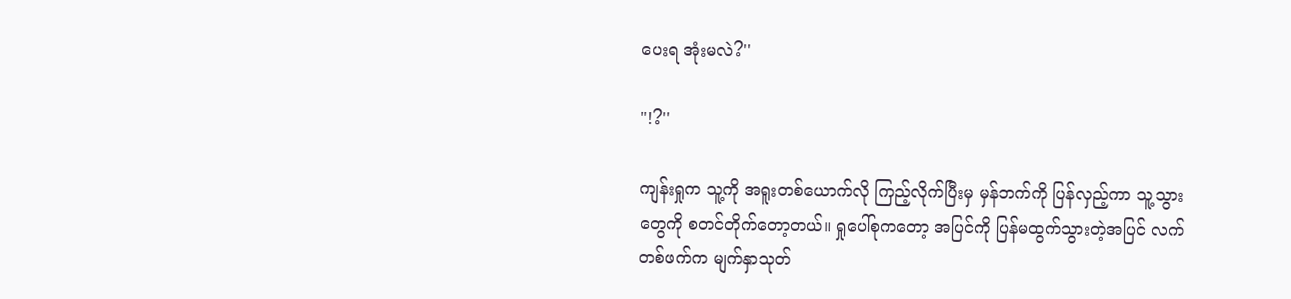ပေးရ အုံးမလဲ?''

"!?''

ကျန်းရှုက သူ့ကို အရူးတစ်ယောက်လို ကြည့်လိုက်ပြီးမှ မှန်ဘက်ကို ပြန်လှည့်ကာ သူ့သွားတွေကို စတင်တိုက်တော့တယ်။ ရှုပေါ်စုကတော့ အပြင်ကို ပြန်မထွက်သွားတဲ့အပြင် လက်တစ်ဖက်က မျက်နှာသုတ်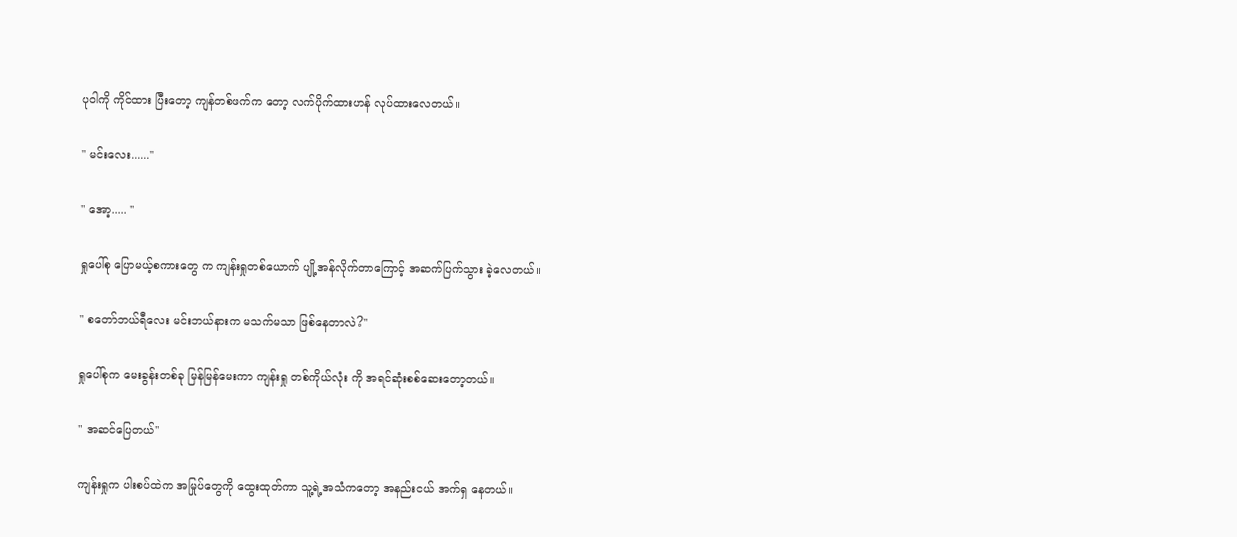ပုဝါကို ကိုင်ထား ပြီးတော့ ကျန်တစ်ဖက်က တော့ လက်ပိုက်ထားဟန် လုပ်ထားလေတယ်။

" မင်းလေး......''

" အော့..... ''

ရှုပေါ်စု ပြောမယ့်စကားတွေ က ကျန်းရှုတစ်ယောက် ပျို့အန်လိုက်တာကြောင့် အဆက်ပြက်သွား ခဲ့လေတယ်။

" စတော်ဘယ်ရီလေး မင်းဘယ်နားက မသက်မသာ ဖြစ်နေတာလဲ?''

ရှုပေါ်စုက မေးခွန်းတစ်ခု မြန်မြန်မေးကာ ကျန်းရှု တစ်ကိုယ်လုံး ကို အရင်ဆုံးစစ်ဆေးတော့တယ်။

" အဆင်ပြေတယ်''

ကျန်းရှုက ပါးစပ်ထဲက အမြုပ်တွေကို ထွေးထုတ်ကာ သူ့ရဲ့အသံကတော့ အနည်းငယ် အက်ရှ နေတယ်။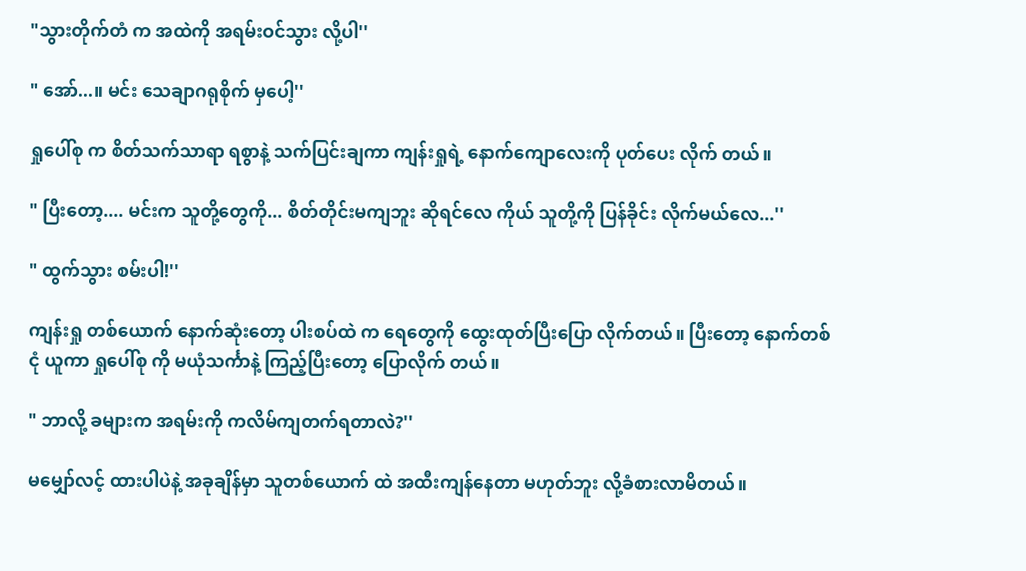"သွားတိုက်တံ က အထဲကို အရမ်းဝင်သွား လို့ပါ''

" အော်...။ မင်း သေချာဂရုစိုက် မှပေါ့''

ရှုပေါ်စု က စိတ်သက်သာရာ ရစွာနဲ့ သက်ပြင်းချကာ ကျန်းရှုရဲ့ နောက်ကျောလေးကို ပုတ်ပေး လိုက် တယ်။

" ပြီးတော့.... မင်းက သူတို့တွေကို... စိတ်တိုင်းမကျဘူး ဆိုရင်လေ ကိုယ် သူတို့ကို ပြန်ခိုင်း လိုက်မယ်လေ...''

" ထွက်သွား စမ်းပါ!''

ကျန်းရှု တစ်ယောက် နောက်ဆုံးတော့ ပါးစပ်ထဲ က ရေတွေကို ထွေးထုတ်ပြီးပြော လိုက်တယ်။ ပြီးတော့ နောက်တစ်ငုံ ယူကာ ရှုပေါ်စု ကို မယုံသင်္ကာနဲ့ ကြည့်ပြီးတော့ ပြောလိုက် တယ်။

" ဘာလို့ ခများက အရမ်းကို ကလိမ်ကျတက်ရတာလဲ?''

မမျှော်လင့် ထားပါပဲနဲ့ အခုချိန်မှာ သူတစ်ယောက် ထဲ အထီးကျန်နေတာ မဟုတ်ဘူး လို့ခံစားလာမိတယ်။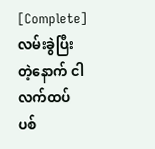[Complete]လမ်းခွဲပြီးတဲ့နောက် ငါလက်ထပ်ပစ်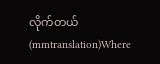လိုက်တယ်(mmtranslation)Where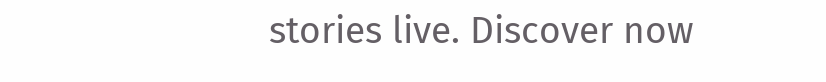stories live. Discover now